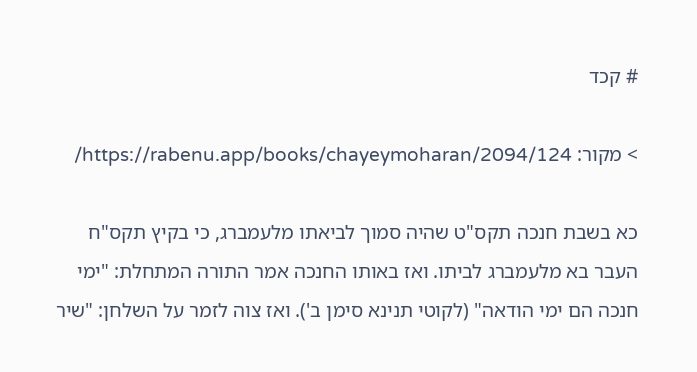# קכד

> מקור: https://rabenu.app/books/chayeymoharan/2094/124/

כא בשבת חנכה תקס"ט שהיה סמוך לביאתו מלעמברג, כי בקיץ תקס"ח העבר בא מלעמברג לביתו. ואז באותו החנכה אמר התורה המתחלת: "ימי חנכה הם ימי הודאה" (לקוטי תנינא סימן ב'). ואז צוה לזמר על השלחן: "שיר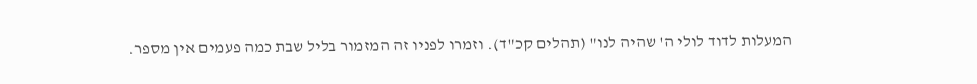המעלות לדוד לולי ה' שהיה לנו" (תהלים קכ"ד). וזמרו לפניו זה המזמור בליל שבת כמה פעמים אין מספר.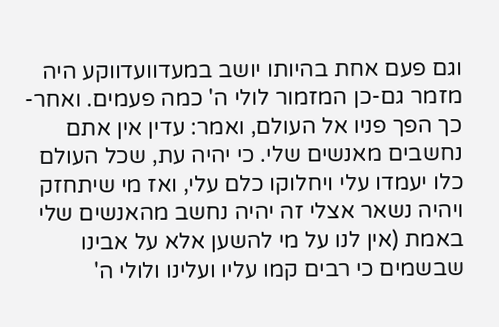וגם פעם אחת בהיותו יושב במעדוועדווקע היה מזמר גם-כן המזמור לולי ה' כמה פעמים. ואחר-כך הפך פניו אל העולם, ואמר: עדין אין אתם נחשבים מאנשים שלי. כי יהיה עת, שכל העולם כלו יעמדו עלי ויחלוקו כלם עלי, ואז מי שיתחזק ויהיה נשאר אצלי זה יהיה נחשב מהאנשים שלי באמת (אין לנו על מי להשען אלא על אבינו שבשמים כי רבים קמו עליו ועלינו ולולי ה'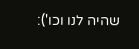שהיה לנו וכו'):